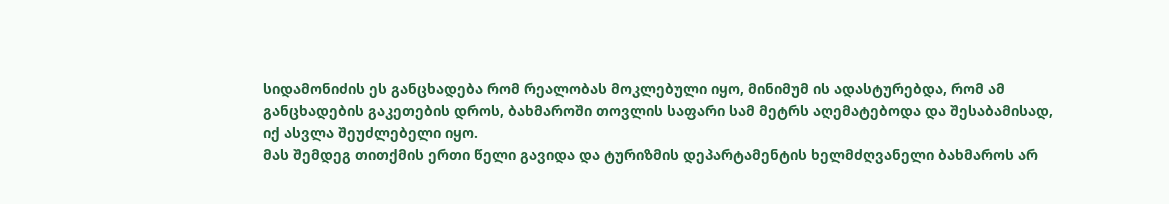სიდამონიძის ეს განცხადება რომ რეალობას მოკლებული იყო, მინიმუმ ის ადასტურებდა, რომ ამ განცხადების გაკეთების დროს, ბახმაროში თოვლის საფარი სამ მეტრს აღემატებოდა და შესაბამისად, იქ ასვლა შეუძლებელი იყო.
მას შემდეგ თითქმის ერთი წელი გავიდა და ტურიზმის დეპარტამენტის ხელმძღვანელი ბახმაროს არ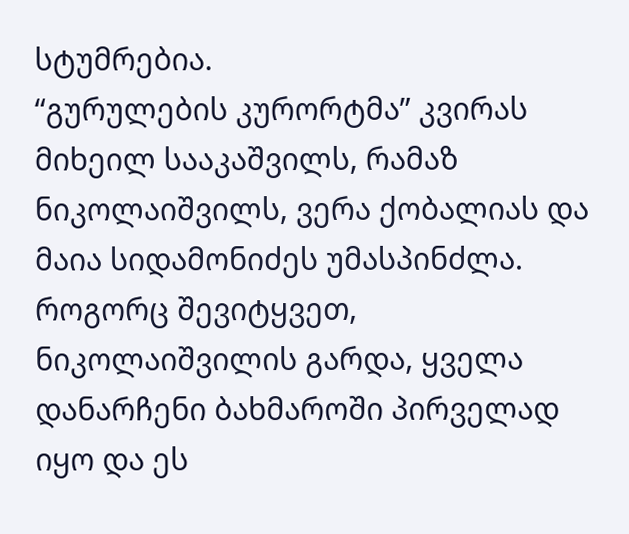სტუმრებია.
“გურულების კურორტმა” კვირას მიხეილ სააკაშვილს, რამაზ ნიკოლაიშვილს, ვერა ქობალიას და მაია სიდამონიძეს უმასპინძლა. როგორც შევიტყვეთ, ნიკოლაიშვილის გარდა, ყველა დანარჩენი ბახმაროში პირველად იყო და ეს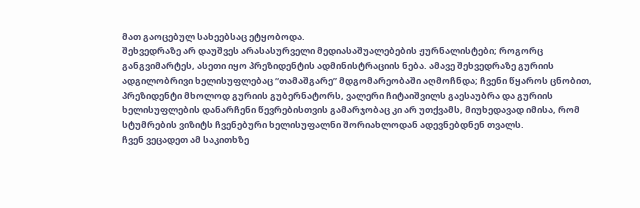მათ გაოცებულ სახეებსაც ეტყობოდა.
შეხვედრაზე არ დაუშვეს არასასურველი მედიასაშუალებების ჟურნალისტები; როგორც განგვიმარტეს, ასეთი იყო პრეზიდენტის ადმინისტრაციის ნება. ამავე შეხვედრაზე გურიის ადგილობრივი ხელისუფლებაც “თამაშგარე” მდგომარეობაში აღმოჩნდა; ჩვენი წყაროს ცნობით, პრეზიდენტი მხოლოდ გურიის გუბერნატორს, ვალერი ჩიტაიშვილს გაესაუბრა და გურიის ხელისუფლების დანარჩენი წევრებისთვის გამარჯობაც კი არ უთქვამს, მიუხედავად იმისა, რომ სტუმრების ვიზიტს ჩვენებური ხელისუფალნი შორიახლოდან ადევნებდნენ თვალს.
ჩვენ ვეცადეთ ამ საკითხზე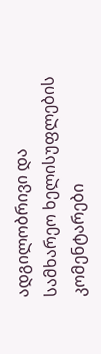ადგილობრივი და სამხარეო ხელისუფლების კომენტარები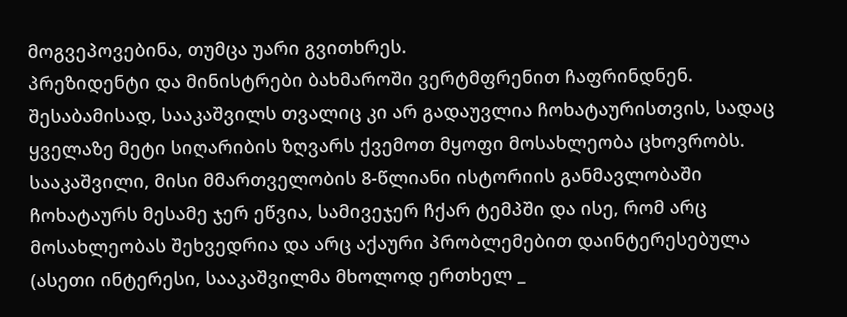მოგვეპოვებინა, თუმცა უარი გვითხრეს.
პრეზიდენტი და მინისტრები ბახმაროში ვერტმფრენით ჩაფრინდნენ. შესაბამისად, სააკაშვილს თვალიც კი არ გადაუვლია ჩოხატაურისთვის, სადაც ყველაზე მეტი სიღარიბის ზღვარს ქვემოთ მყოფი მოსახლეობა ცხოვრობს.
სააკაშვილი, მისი მმართველობის 8-წლიანი ისტორიის განმავლობაში ჩოხატაურს მესამე ჯერ ეწვია, სამივეჯერ ჩქარ ტემპში და ისე, რომ არც მოსახლეობას შეხვედრია და არც აქაური პრობლემებით დაინტერესებულა (ასეთი ინტერესი, სააკაშვილმა მხოლოდ ერთხელ _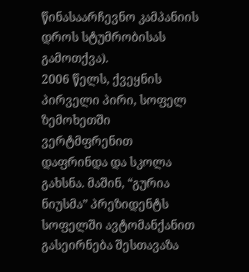წინასაარჩევნო კამპანიის დროს სტუმრობისას გამოთქვა).
2006 წელს, ქვეყნის პირველი პირი, სოფელ ზემოხეთში ვერტმფრენით დაფრინდა და სკოლა გახსნა. მაშინ, “გურია ნიუსმა” პრეზიდენტს სოფელში ავტომანქანით გასეირნება შესთავაზა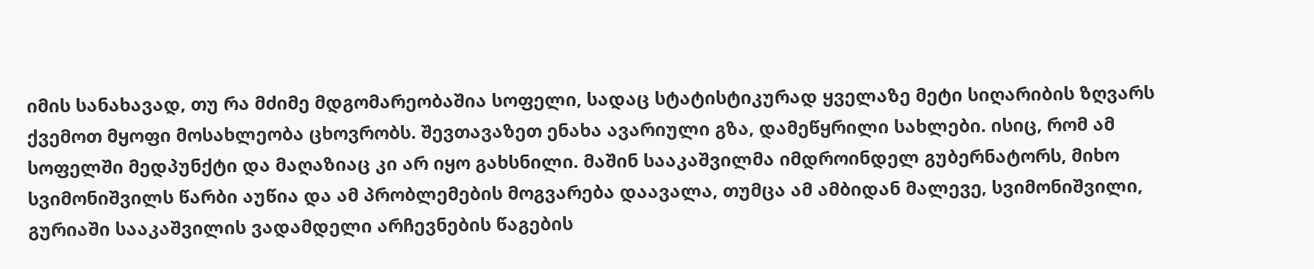იმის სანახავად, თუ რა მძიმე მდგომარეობაშია სოფელი, სადაც სტატისტიკურად ყველაზე მეტი სიღარიბის ზღვარს ქვემოთ მყოფი მოსახლეობა ცხოვრობს. შევთავაზეთ ენახა ავარიული გზა, დამეწყრილი სახლები. ისიც, რომ ამ სოფელში მედპუნქტი და მაღაზიაც კი არ იყო გახსნილი. მაშინ სააკაშვილმა იმდროინდელ გუბერნატორს, მიხო სვიმონიშვილს წარბი აუწია და ამ პრობლემების მოგვარება დაავალა, თუმცა ამ ამბიდან მალევე, სვიმონიშვილი, გურიაში სააკაშვილის ვადამდელი არჩევნების წაგების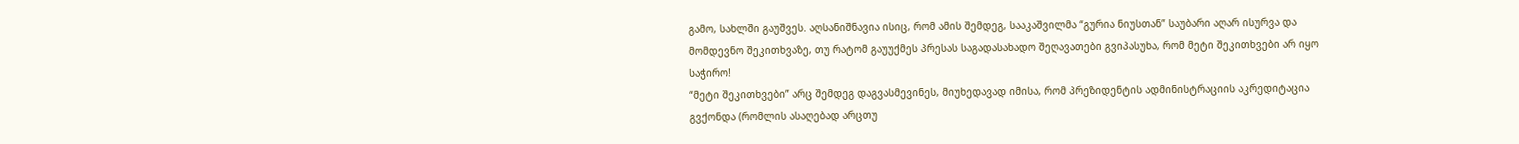გამო, სახლში გაუშვეს. აღსანიშნავია ისიც, რომ ამის შემდეგ, სააკაშვილმა “გურია ნიუსთან” საუბარი აღარ ისურვა და მომდევნო შეკითხვაზე, თუ რატომ გაუუქმეს პრესას საგადასახადო შეღავათები გვიპასუხა, რომ მეტი შეკითხვები არ იყო საჭირო!
“მეტი შეკითხვები” არც შემდეგ დაგვასმევინეს, მიუხედავად იმისა, რომ პრეზიდენტის ადმინისტრაციის აკრედიტაცია გვქონდა (რომლის ასაღებად არცთუ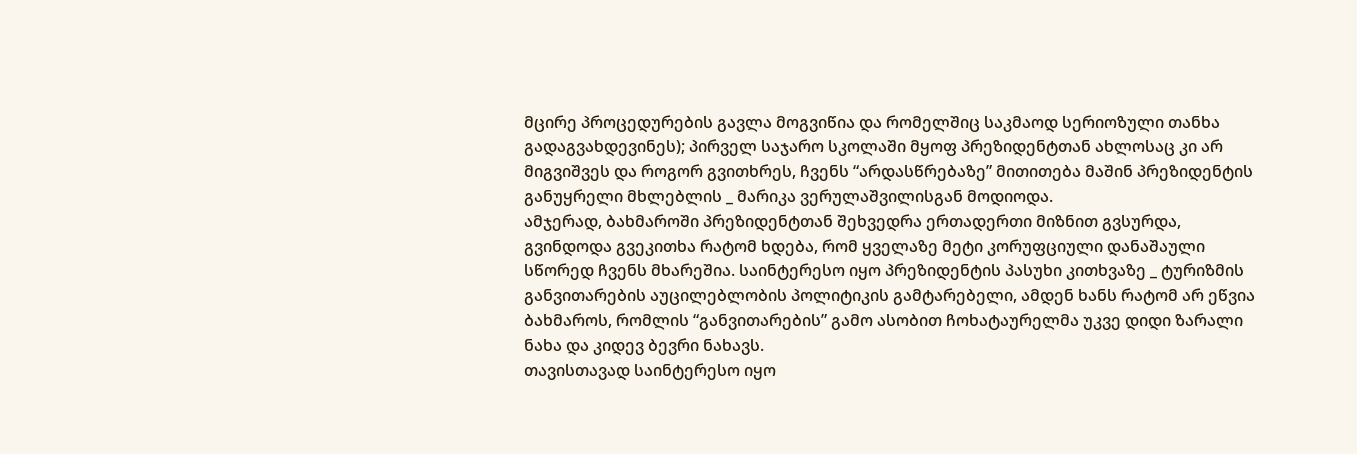მცირე პროცედურების გავლა მოგვიწია და რომელშიც საკმაოდ სერიოზული თანხა გადაგვახდევინეს); პირველ საჯარო სკოლაში მყოფ პრეზიდენტთან ახლოსაც კი არ მიგვიშვეს და როგორ გვითხრეს, ჩვენს “არდასწრებაზე” მითითება მაშინ პრეზიდენტის განუყრელი მხლებლის _ მარიკა ვერულაშვილისგან მოდიოდა.
ამჯერად, ბახმაროში პრეზიდენტთან შეხვედრა ერთადერთი მიზნით გვსურდა, გვინდოდა გვეკითხა რატომ ხდება, რომ ყველაზე მეტი კორუფციული დანაშაული სწორედ ჩვენს მხარეშია. საინტერესო იყო პრეზიდენტის პასუხი კითხვაზე _ ტურიზმის განვითარების აუცილებლობის პოლიტიკის გამტარებელი, ამდენ ხანს რატომ არ ეწვია ბახმაროს, რომლის “განვითარების” გამო ასობით ჩოხატაურელმა უკვე დიდი ზარალი ნახა და კიდევ ბევრი ნახავს.
თავისთავად საინტერესო იყო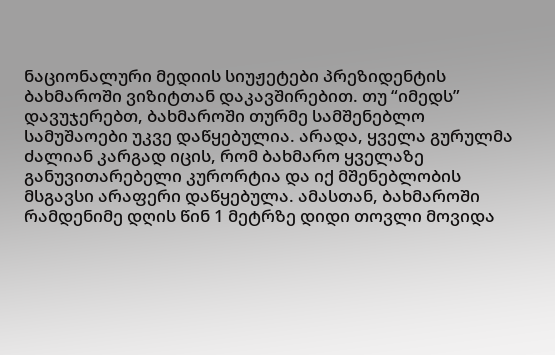ნაციონალური მედიის სიუჟეტები პრეზიდენტის ბახმაროში ვიზიტთან დაკავშირებით. თუ “იმედს” დავუჯერებთ, ბახმაროში თურმე სამშენებლო სამუშაოები უკვე დაწყებულია. არადა, ყველა გურულმა ძალიან კარგად იცის, რომ ბახმარო ყველაზე განუვითარებელი კურორტია და იქ მშენებლობის მსგავსი არაფერი დაწყებულა. ამასთან, ბახმაროში რამდენიმე დღის წინ 1 მეტრზე დიდი თოვლი მოვიდა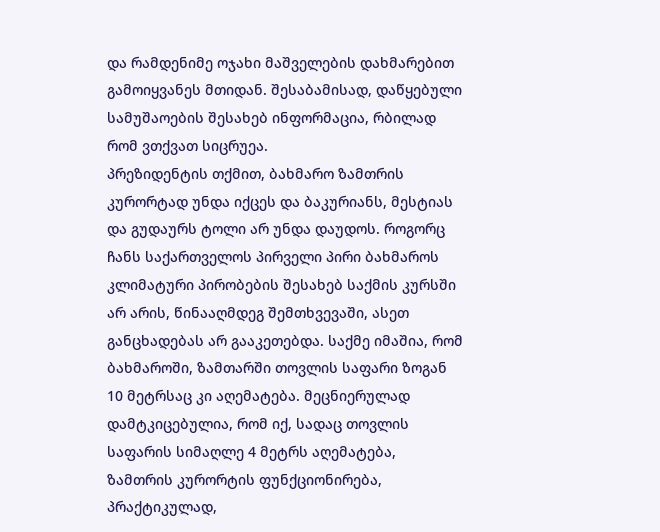და რამდენიმე ოჯახი მაშველების დახმარებით გამოიყვანეს მთიდან. შესაბამისად, დაწყებული სამუშაოების შესახებ ინფორმაცია, რბილად რომ ვთქვათ სიცრუეა.
პრეზიდენტის თქმით, ბახმარო ზამთრის კურორტად უნდა იქცეს და ბაკურიანს, მესტიას და გუდაურს ტოლი არ უნდა დაუდოს. როგორც ჩანს საქართველოს პირველი პირი ბახმაროს კლიმატური პირობების შესახებ საქმის კურსში არ არის, წინააღმდეგ შემთხვევაში, ასეთ განცხადებას არ გააკეთებდა. საქმე იმაშია, რომ ბახმაროში, ზამთარში თოვლის საფარი ზოგან 10 მეტრსაც კი აღემატება. მეცნიერულად დამტკიცებულია, რომ იქ, სადაც თოვლის საფარის სიმაღლე 4 მეტრს აღემატება, ზამთრის კურორტის ფუნქციონირება, პრაქტიკულად,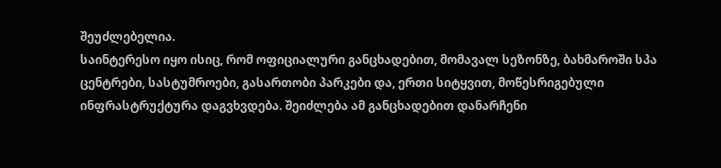შეუძლებელია.
საინტერესო იყო ისიც, რომ ოფიციალური განცხადებით, მომავალ სეზონზე, ბახმაროში სპა ცენტრები, სასტუმროები, გასართობი პარკები და, ერთი სიტყვით, მოწესრიგებული ინფრასტრუქტურა დაგვხვდება. შეიძლება ამ განცხადებით დანარჩენი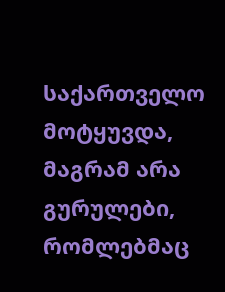საქართველო მოტყუვდა, მაგრამ არა გურულები, რომლებმაც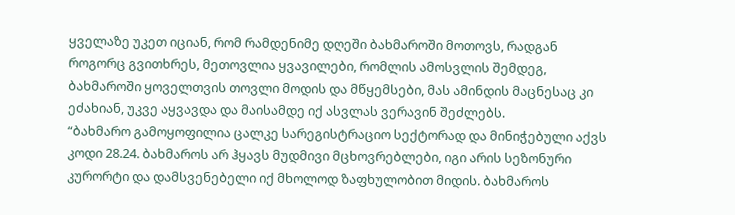ყველაზე უკეთ იციან, რომ რამდენიმე დღეში ბახმაროში მოთოვს, რადგან როგორც გვითხრეს, მეთოვლია ყვავილები, რომლის ამოსვლის შემდეგ, ბახმაროში ყოველთვის თოვლი მოდის და მწყემსები, მას ამინდის მაცნესაც კი ეძახიან, უკვე აყვავდა და მაისამდე იქ ასვლას ვერავინ შეძლებს.
“ბახმარო გამოყოფილია ცალკე სარეგისტრაციო სექტორად და მინიჭებული აქვს კოდი 28.24. ბახმაროს არ ჰყავს მუდმივი მცხოვრებლები, იგი არის სეზონური კურორტი და დამსვენებელი იქ მხოლოდ ზაფხულობით მიდის. ბახმაროს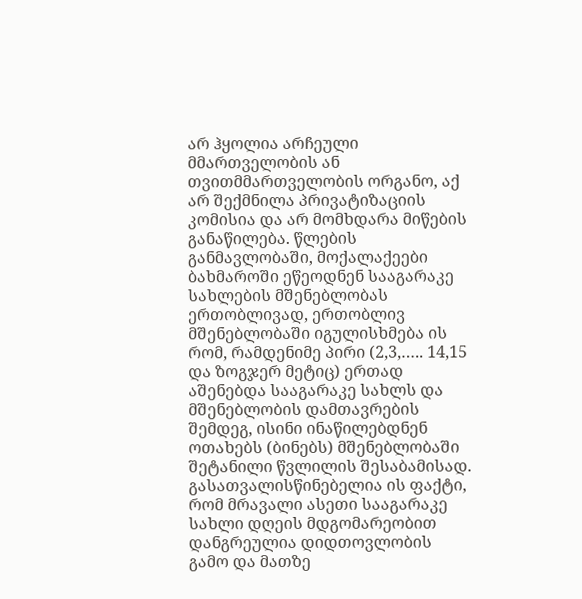არ ჰყოლია არჩეული მმართველობის ან თვითმმართველობის ორგანო, აქ არ შექმნილა პრივატიზაციის კომისია და არ მომხდარა მიწების განაწილება. წლების განმავლობაში, მოქალაქეები ბახმაროში ეწეოდნენ სააგარაკე სახლების მშენებლობას ერთობლივად, ერთობლივ მშენებლობაში იგულისხმება ის რომ, რამდენიმე პირი (2,3,….. 14,15 და ზოგჯერ მეტიც) ერთად აშენებდა სააგარაკე სახლს და მშენებლობის დამთავრების შემდეგ, ისინი ინაწილებდნენ ოთახებს (ბინებს) მშენებლობაში შეტანილი წვლილის შესაბამისად. გასათვალისწინებელია ის ფაქტი, რომ მრავალი ასეთი სააგარაკე სახლი დღეის მდგომარეობით დანგრეულია დიდთოვლობის გამო და მათზე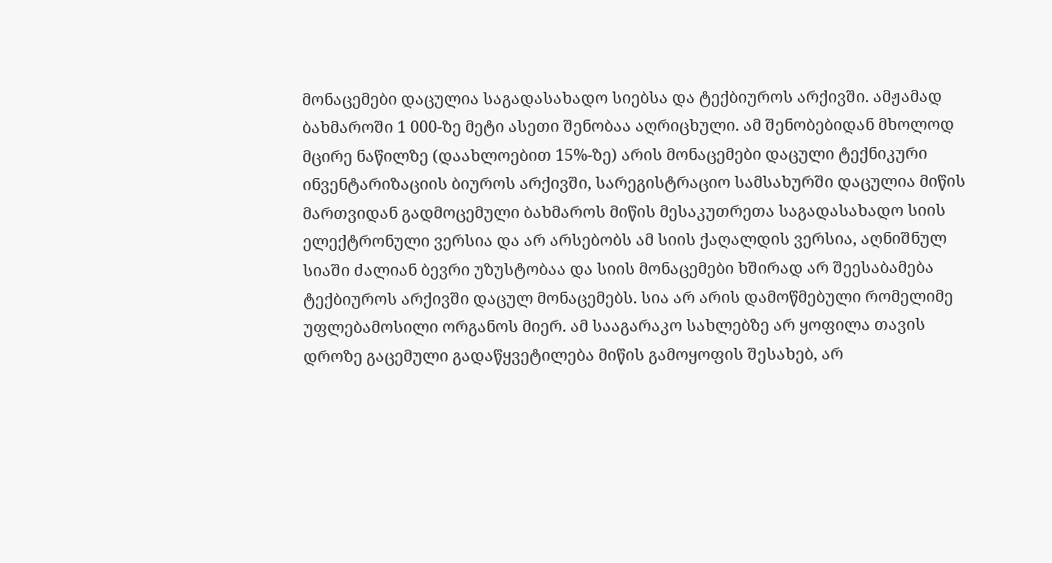მონაცემები დაცულია საგადასახადო სიებსა და ტექბიუროს არქივში. ამჟამად ბახმაროში 1 000-ზე მეტი ასეთი შენობაა აღრიცხული. ამ შენობებიდან მხოლოდ მცირე ნაწილზე (დაახლოებით 15%-ზე) არის მონაცემები დაცული ტექნიკური ინვენტარიზაციის ბიუროს არქივში, სარეგისტრაციო სამსახურში დაცულია მიწის მართვიდან გადმოცემული ბახმაროს მიწის მესაკუთრეთა საგადასახადო სიის ელექტრონული ვერსია და არ არსებობს ამ სიის ქაღალდის ვერსია, აღნიშნულ სიაში ძალიან ბევრი უზუსტობაა და სიის მონაცემები ხშირად არ შეესაბამება ტექბიუროს არქივში დაცულ მონაცემებს. სია არ არის დამოწმებული რომელიმე უფლებამოსილი ორგანოს მიერ. ამ სააგარაკო სახლებზე არ ყოფილა თავის დროზე გაცემული გადაწყვეტილება მიწის გამოყოფის შესახებ, არ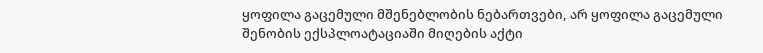ყოფილა გაცემული მშენებლობის ნებართვები, არ ყოფილა გაცემული შენობის ექსპლოატაციაში მიღების აქტი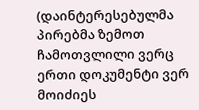(დაინტერესებულმა პირებმა ზემოთ ჩამოთვლილი ვერც ერთი დოკუმენტი ვერ მოიძიეს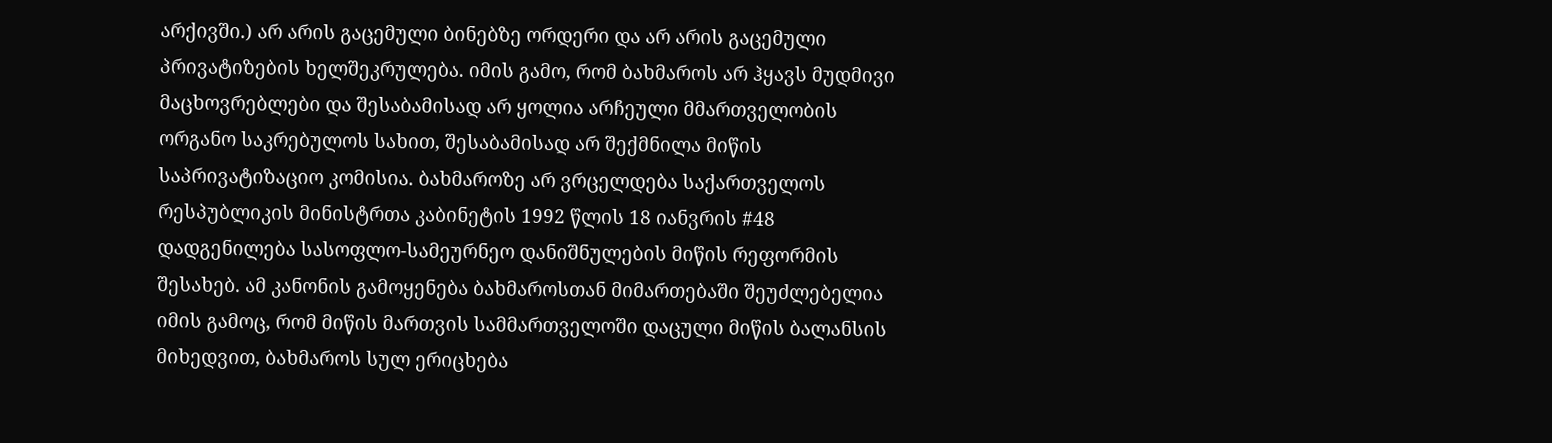არქივში.) არ არის გაცემული ბინებზე ორდერი და არ არის გაცემული პრივატიზების ხელშეკრულება. იმის გამო, რომ ბახმაროს არ ჰყავს მუდმივი მაცხოვრებლები და შესაბამისად არ ყოლია არჩეული მმართველობის ორგანო საკრებულოს სახით, შესაბამისად არ შექმნილა მიწის საპრივატიზაციო კომისია. ბახმაროზე არ ვრცელდება საქართველოს რესპუბლიკის მინისტრთა კაბინეტის 1992 წლის 18 იანვრის #48 დადგენილება სასოფლო-სამეურნეო დანიშნულების მიწის რეფორმის შესახებ. ამ კანონის გამოყენება ბახმაროსთან მიმართებაში შეუძლებელია იმის გამოც, რომ მიწის მართვის სამმართველოში დაცული მიწის ბალანსის მიხედვით, ბახმაროს სულ ერიცხება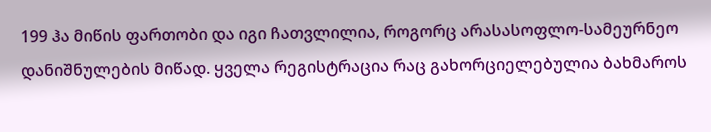199 ჰა მიწის ფართობი და იგი ჩათვლილია, როგორც არასასოფლო-სამეურნეო დანიშნულების მიწად. ყველა რეგისტრაცია რაც გახორციელებულია ბახმაროს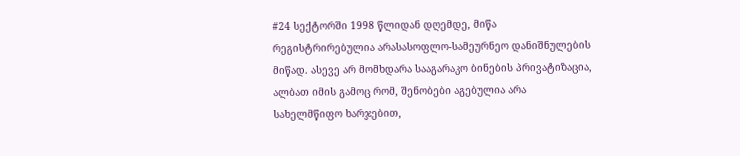#24 სექტორში 1998 წლიდან დღემდე, მიწა რეგისტრირებულია არასასოფლო-სამეურნეო დანიშნულების მიწად. ასევე არ მომხდარა სააგარაკო ბინების პრივატიზაცია, ალბათ იმის გამოც რომ, შენობები აგებულია არა სახელმწიფო ხარჯებით,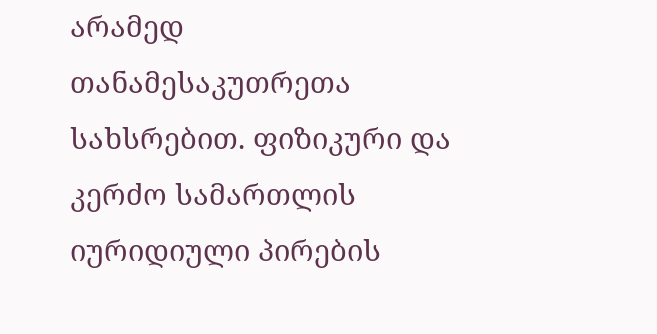არამედ თანამესაკუთრეთა სახსრებით. ფიზიკური და კერძო სამართლის იურიდიული პირების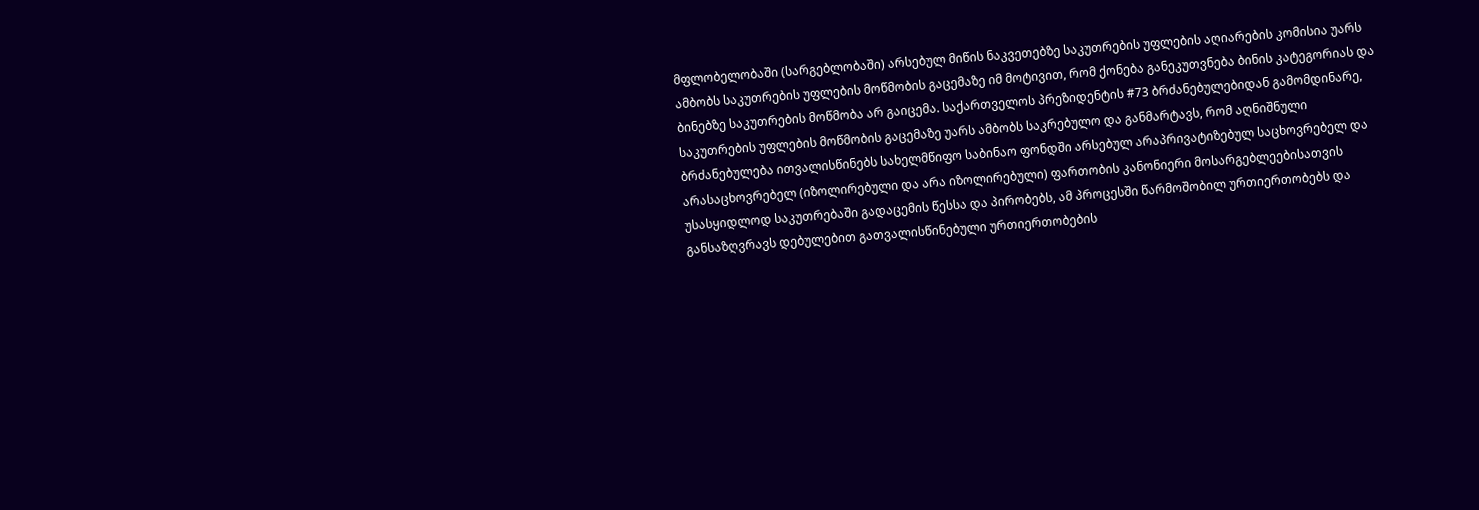მფლობელობაში (სარგებლობაში) არსებულ მიწის ნაკვეთებზე საკუთრების უფლების აღიარების კომისია უარს ამბობს საკუთრების უფლების მოწმობის გაცემაზე იმ მოტივით, რომ ქონება განეკუთვნება ბინის კატეგორიას და ბინებზე საკუთრების მოწმობა არ გაიცემა. საქართველოს პრეზიდენტის #73 ბრძანებულებიდან გამომდინარე, საკუთრების უფლების მოწმობის გაცემაზე უარს ამბობს საკრებულო და განმარტავს, რომ აღნიშნული ბრძანებულება ითვალისწინებს სახელმწიფო საბინაო ფონდში არსებულ არაპრივატიზებულ საცხოვრებელ და არასაცხოვრებელ (იზოლირებული და არა იზოლირებული) ფართობის კანონიერი მოსარგებლეებისათვის უსასყიდლოდ საკუთრებაში გადაცემის წესსა და პირობებს, ამ პროცესში წარმოშობილ ურთიერთობებს და განსაზღვრავს დებულებით გათვალისწინებული ურთიერთობების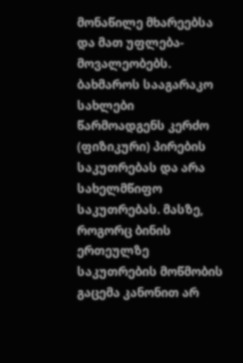მონაწილე მხარეებსა და მათ უფლება-მოვალეობებს.
ბახმაროს სააგარაკო სახლები წარმოადგენს კერძო (ფიზიკური) პირების საკუთრებას და არა სახელმწიფო საკუთრებას. მასზე, როგორც ბინის ერთეულზე საკუთრების მოწმობის გაცემა კანონით არ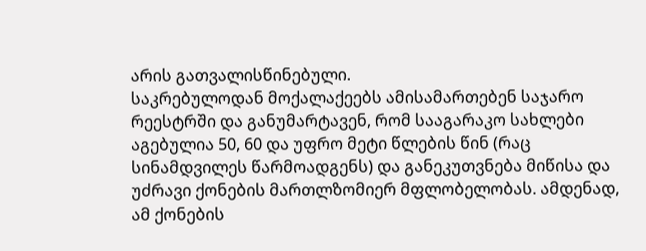არის გათვალისწინებული.
საკრებულოდან მოქალაქეებს ამისამართებენ საჯარო რეესტრში და განუმარტავენ, რომ სააგარაკო სახლები აგებულია 50, 60 და უფრო მეტი წლების წინ (რაც სინამდვილეს წარმოადგენს) და განეკუთვნება მიწისა და უძრავი ქონების მართლზომიერ მფლობელობას. ამდენად, ამ ქონების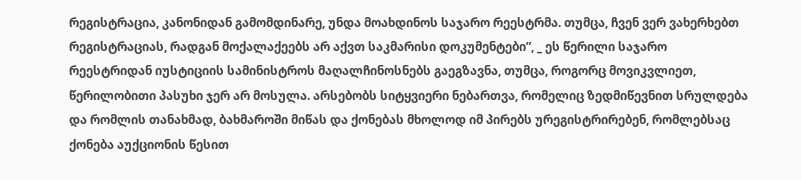რეგისტრაცია, კანონიდან გამომდინარე, უნდა მოახდინოს საჯარო რეესტრმა. თუმცა, ჩვენ ვერ ვახერხებთ რეგისტრაციას, რადგან მოქალაქეებს არ აქვთ საკმარისი დოკუმენტები”, _ ეს წერილი საჯარო რეესტრიდან იუსტიციის სამინისტროს მაღალჩინოსნებს გაეგზავნა, თუმცა, როგორც მოვიკვლიეთ, წერილობითი პასუხი ჯერ არ მოსულა. არსებობს სიტყვიერი ნებართვა, რომელიც ზედმიწევნით სრულდება და რომლის თანახმად, ბახმაროში მიწას და ქონებას მხოლოდ იმ პირებს ურეგისტრირებენ, რომლებსაც ქონება აუქციონის წესით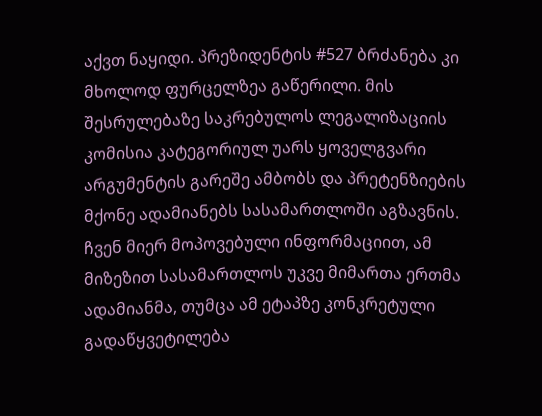აქვთ ნაყიდი. პრეზიდენტის #527 ბრძანება კი მხოლოდ ფურცელზეა გაწერილი. მის შესრულებაზე საკრებულოს ლეგალიზაციის კომისია კატეგორიულ უარს ყოველგვარი არგუმენტის გარეშე ამბობს და პრეტენზიების მქონე ადამიანებს სასამართლოში აგზავნის.
ჩვენ მიერ მოპოვებული ინფორმაციით, ამ მიზეზით სასამართლოს უკვე მიმართა ერთმა ადამიანმა, თუმცა ამ ეტაპზე კონკრეტული გადაწყვეტილება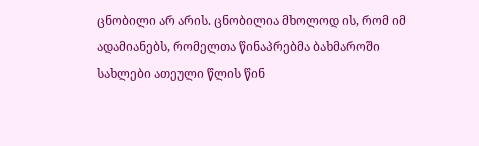ცნობილი არ არის. ცნობილია მხოლოდ ის, რომ იმ ადამიანებს, რომელთა წინაპრებმა ბახმაროში სახლები ათეული წლის წინ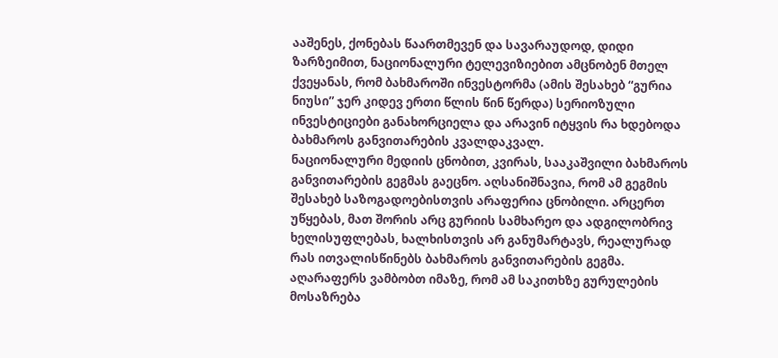ააშენეს, ქონებას წაართმევენ და სავარაუდოდ, დიდი ზარზეიმით, ნაციონალური ტელევიზიებით ამცნობენ მთელ ქვეყანას, რომ ბახმაროში ინვესტორმა (ამის შესახებ “გურია ნიუსი” ჯერ კიდევ ერთი წლის წინ წერდა) სერიოზული ინვესტიციები განახორციელა და არავინ იტყვის რა ხდებოდა ბახმაროს განვითარების კვალდაკვალ.
ნაციონალური მედიის ცნობით, კვირას, სააკაშვილი ბახმაროს განვითარების გეგმას გაეცნო. აღსანიშნავია, რომ ამ გეგმის შესახებ საზოგადოებისთვის არაფერია ცნობილი. არცერთ უწყებას, მათ შორის არც გურიის სამხარეო და ადგილობრივ ხელისუფლებას, ხალხისთვის არ განუმარტავს, რეალურად რას ითვალისწინებს ბახმაროს განვითარების გეგმა. აღარაფერს ვამბობთ იმაზე, რომ ამ საკითხზე გურულების მოსაზრება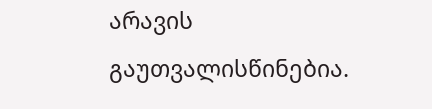არავის გაუთვალისწინებია.